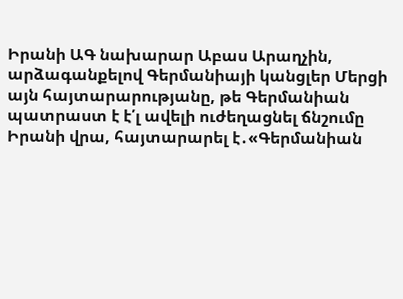Իրանի ԱԳ նախարար Աբաս Արաղչին, արձագանքելով Գերմանիայի կանցլեր Մերցի այն հայտարարությանը, թե Գերմանիան պատրաստ է է՛լ ավելի ուժեղացնել ճնշումը Իրանի վրա, հայտարարել է․«Գերմանիան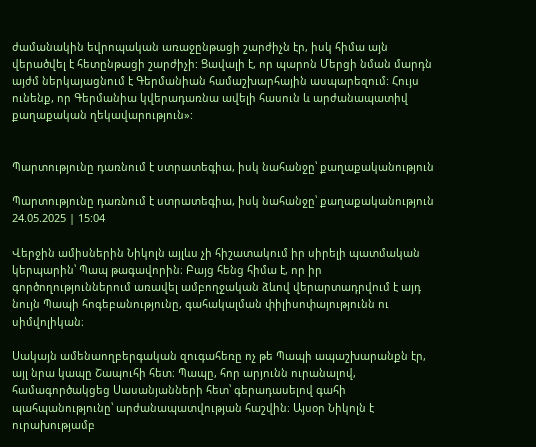ժամանակին եվրոպական առաջընթացի շարժիչն էր, իսկ հիմա այն վերածվել է հետընթացի շարժիչի: Ցավալի է, որ պարոն Մերցի նման մարդն այժմ ներկայացնում է Գերմանիան համաշխարհային ասպարեզում: Հույս ունենք, որ Գերմանիա կվերադառնա ավելի հասուն և արժանապատիվ քաղաքական ղեկավարություն»:


Պարտությունը դառնում է ստրատեգիա, իսկ նահանջը՝ քաղաքականություն

Պարտությունը դառնում է ստրատեգիա, իսկ նահանջը՝ քաղաքականություն
24.05.2025 | 15:04

Վերջին ամիսներին Նիկոլն այլևս չի հիշատակում իր սիրելի պատմական կերպարին՝ Պապ թագավորին։ Բայց հենց հիմա է, որ իր գործողություններում առավել ամբողջական ձևով վերարտադրվում է այդ նույն Պապի հոգեբանությունը, գահակալման փիլիսոփայությունն ու սիմվոլիկան։

Սակայն ամենաողբերգական զուգահեռը ոչ թե Պապի ապաշխարանքն էր, այլ նրա կապը Շապուհի հետ։ Պապը, հոր արյունն ուրանալով, համագործակցեց Սասանյանների հետ՝ գերադասելով գահի պահպանությունը՝ արժանապատվության հաշվին։ Այսօր Նիկոլն է ուրախությամբ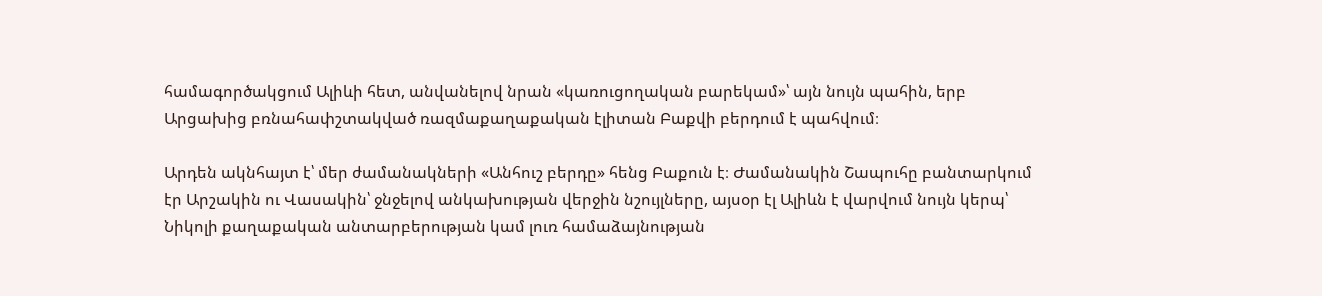համագործակցում Ալիևի հետ, անվանելով նրան «կառուցողական բարեկամ»՝ այն նույն պահին, երբ Արցախից բռնահափշտակված ռազմաքաղաքական էլիտան Բաքվի բերդում է պահվում։

Արդեն ակնհայտ է՝ մեր ժամանակների «Անհուշ բերդը» հենց Բաքուն է։ Ժամանակին Շապուհը բանտարկում էր Արշակին ու Վասակին՝ ջնջելով անկախության վերջին նշույլները, այսօր էլ Ալիևն է վարվում նույն կերպ՝ Նիկոլի քաղաքական անտարբերության կամ լուռ համաձայնության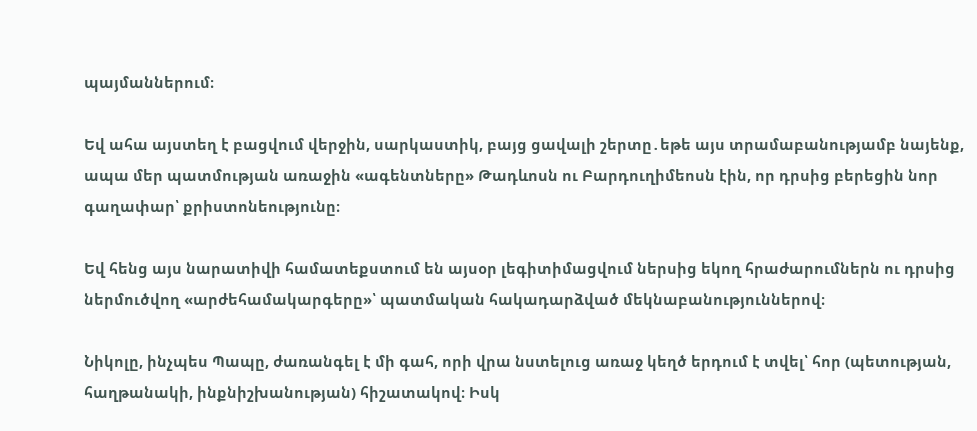պայմաններում։

Եվ ահա այստեղ է բացվում վերջին, սարկաստիկ, բայց ցավալի շերտը․եթե այս տրամաբանությամբ նայենք, ապա մեր պատմության առաջին «ագենտները» Թադևոսն ու Բարդուղիմեոսն էին, որ դրսից բերեցին նոր գաղափար՝ քրիստոնեությունը։

Եվ հենց այս նարատիվի համատեքստում են այսօր լեգիտիմացվում ներսից եկող հրաժարումներն ու դրսից ներմուծվող «արժեհամակարգերը»՝ պատմական հակադարձված մեկնաբանություններով։

Նիկոլը, ինչպես Պապը, ժառանգել է մի գահ, որի վրա նստելուց առաջ կեղծ երդում է տվել՝ հոր (պետության, հաղթանակի, ինքնիշխանության) հիշատակով։ Իսկ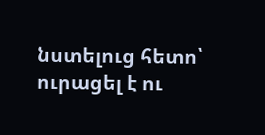նստելուց հետո՝ ուրացել է ու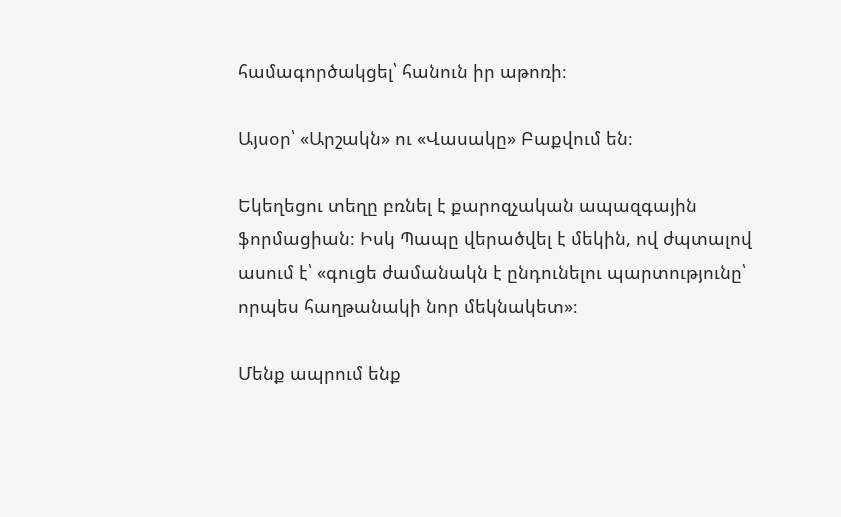համագործակցել՝ հանուն իր աթոռի։

Այսօր՝ «Արշակն» ու «Վասակը» Բաքվում են։

Եկեղեցու տեղը բռնել է քարոզչական ապազգային ֆորմացիան։ Իսկ Պապը վերածվել է մեկին, ով ժպտալով ասում է՝ «գուցե ժամանակն է ընդունելու պարտությունը՝ որպես հաղթանակի նոր մեկնակետ»։

Մենք ապրում ենք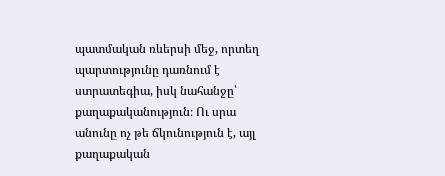պատմական ռևերսի մեջ, որտեղ պարտությունը դառնում է ստրատեգիա, իսկ նահանջը՝ քաղաքականություն։ Ու սրա անունը ոչ թե ճկունություն է, այլ քաղաքական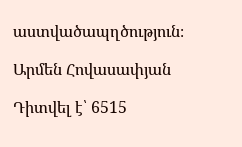աստվածապղծություն։

Արմեն Հովասափյան

Դիտվել է՝ 6515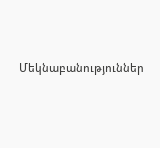Մեկնաբանություններ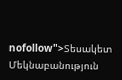nofollow">Տեսակետ
Մեկնաբանություն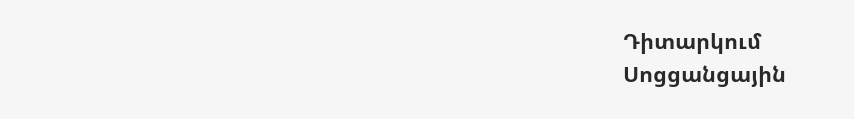Դիտարկում
Սոցցանցային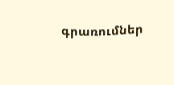գրառումներ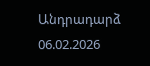Անդրադարձ
06.02.2026